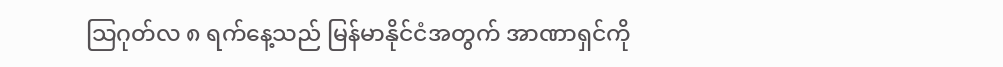သြဂုတ်လ ၈ ရက်နေ့သည် မြန်မာနိုင်ငံအတွက် အာဏာရှင်ကို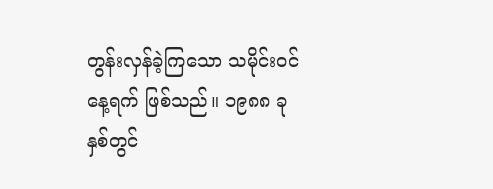တွန်းလှန်ခဲ့ကြသော သမိုင်းဝင် နေ့ရက် ဖြစ်သည်။ ၁၉၈၈ ခုနှစ်တွင်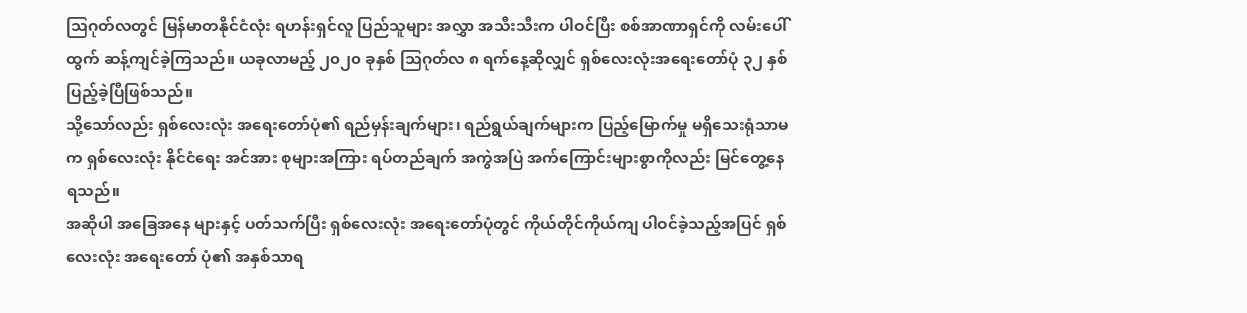သြဂုတ်လတွင် မြန်မာတနိုင်ငံလုံး ရဟန်းရှင်လူ ပြည်သူများ အလွှာ အသီးသီးက ပါဝင်ပြီး စစ်အာဏာရှင်ကို လမ်းပေါ်ထွက် ဆန့်ကျင်ခဲ့ကြသည်။ ယခုလာမည့် ၂၀၂၀ ခုနှစ် သြဂုတ်လ ၈ ရက်နေ့ဆိုလျှင် ရှစ်လေးလုံးအရေးတော်ပုံ ၃၂ နှစ်ပြည့်ခဲ့ပြီဖြစ်သည်။
သို့သော်လည်း ရှစ်လေးလုံး အရေးတော်ပုံ၏ ရည်မှန်းချက်များ၊ ရည်ရွယ်ချက်များက ပြည့်မြောက်မှု မရှိသေးရုံသာမက ရှစ်လေးလုံး နိုင်ငံရေး အင်အား စုများအကြား ရပ်တည်ချက် အကွဲအပြဲ အက်ကြောင်းများစွာကိုလည်း မြင်တွေ့နေရသည်။
အဆိုပါ အခြေအနေ များနှင့် ပတ်သက်ပြီး ရှစ်လေးလုံး အရေးတော်ပုံတွင် ကိုယ်တိုင်ကိုယ်ကျ ပါဝင်ခဲ့သည့်အပြင် ရှစ်လေးလုံး အရေးတော် ပုံ၏ အနှစ်သာရ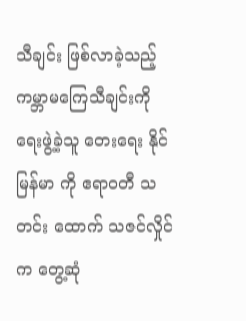သီချင်း ဖြစ်လာခဲ့သည့် ကမ္ဘာမကြေသီချင်းကို ရေးဖွဲ့ခဲ့သူ တေးရေး နိုင်မြန်မာ ကို ဧရာဝတီ သတင်း ထောက် သဇင်လှိုင်က တွေ့ဆုံ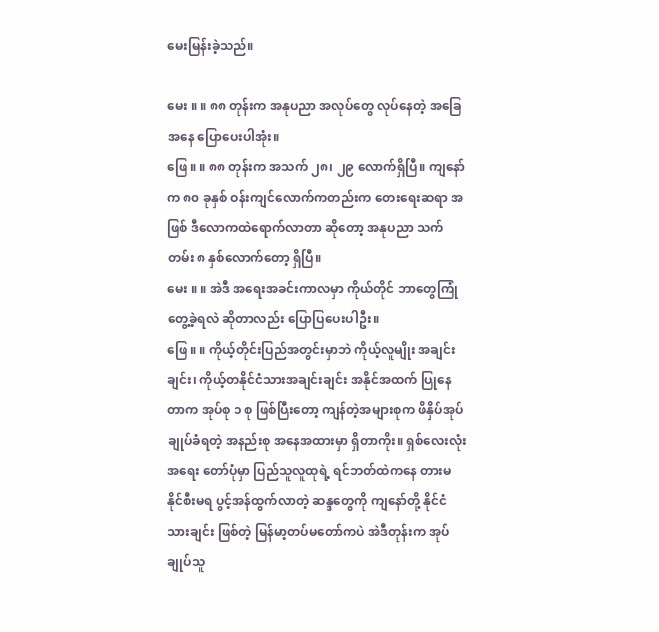မေးမြန်းခဲ့သည်။

မေး ။ ။ ၈၈ တုန်းက အနုပညာ အလုပ်တွေ လုပ်နေတဲ့ အခြေအနေ ပြောပေးပါအုံး။
ဖြေ ။ ။ ၈၈ တုန်းက အသက် ၂၈၊ ၂၉ လောက်ရှိပြီ။ ကျနော်က ၈၀ ခုနှစ် ဝန်းကျင်လောက်ကတည်းက တေးရေးဆရာ အဖြစ် ဒီလောကထဲရောက်လာတာ ဆိုတော့ အနုပညာ သက်တမ်း ၈ နှစ်လောက်တော့ ရှိပြီ။
မေး ။ ။ အဲဒီ အရေးအခင်းကာလမှာ ကိုယ်တိုင် ဘာတွေကြုံတွေ့ခဲ့ရလဲ ဆိုတာလည်း ပြောပြပေးပါဦး။
ဖြေ ။ ။ ကိုယ့်တိုင်းပြည်အတွင်းမှာဘဲ ကိုယ့်လူမျိုး အချင်းချင်း၊ ကိုယ့်တနိုင်ငံသားအချင်းချင်း အနိုင်အထက် ပြုနေတာက အုပ်စု ၁ စု ဖြစ်ပြီးတော့ ကျန်တဲ့အများစုက ဖိနှိပ်အုပ်ချုပ်ခံရတဲ့ အနည်းစု အနေအထားမှာ ရှိတာကိုး။ ရှစ်လေးလုံး အရေး တော်ပုံမှာ ပြည်သူလူထုရဲ့ ရင်ဘတ်ထဲကနေ တားမနိုင်စီးမရ ပွင့်အန်ထွက်လာတဲ့ ဆန္ဒတွေကို ကျနော်တို့ နိုင်ငံသားချင်း ဖြစ်တဲ့ မြန်မာ့တပ်မတော်ကပဲ အဲဒီတုန်းက အုပ်ချုပ်သူ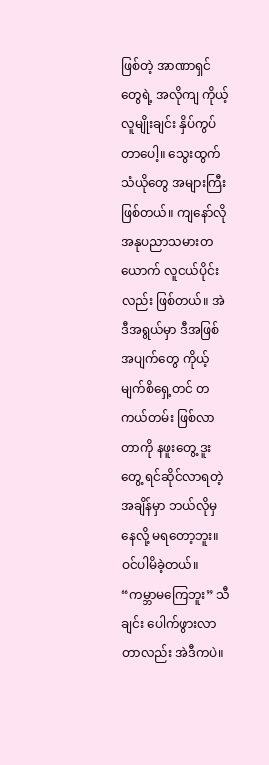ဖြစ်တဲ့ အာဏာရှင်တွေရဲ့ အလိုကျ ကိုယ့်လူမျိုးချင်း နှိပ်ကွပ် တာပေါ့။ သွေးထွက်သံယိုတွေ အများကြီး ဖြစ်တယ်။ ကျနော်လို အနုပညာသမားတယောက် လူငယ်ပိုင်းလည်း ဖြစ်တယ်။ အဲဒီအရွယ်မှာ ဒီအဖြစ်အပျက်တွေ ကိုယ့်မျက်စိရှေ့တင် တကယ်တမ်း ဖြစ်လာတာကို နဖူးတွေ့ ဒူးတွေ့ ရင်ဆိုင်လာရတဲ့ အချိန်မှာ ဘယ်လိုမှ နေလို့ မရတော့ဘူး။ ဝင်ပါမိခဲ့တယ်။ “ကမ္ဘာမကြေဘူး” သီချင်း ပေါက်ဖွားလာတာလည်း အဲဒီကပဲ။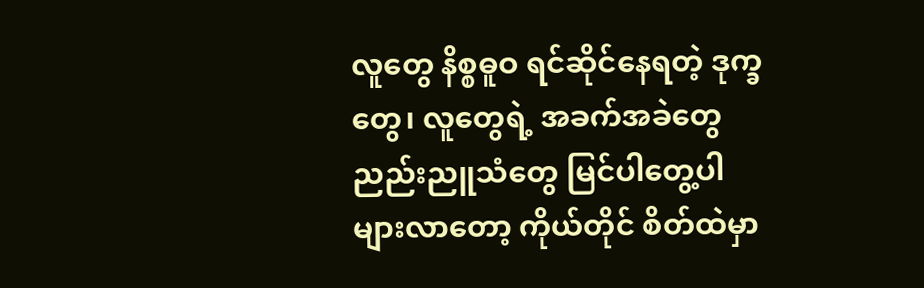လူတွေ နိစ္စဓူဝ ရင်ဆိုင်နေရတဲ့ ဒုက္ခတွေ၊ လူတွေရဲ့ အခက်အခဲတွေ ညည်းညူသံတွေ မြင်ပါတွေ့ပါများလာတော့ ကိုယ်တိုင် စိတ်ထဲမှာ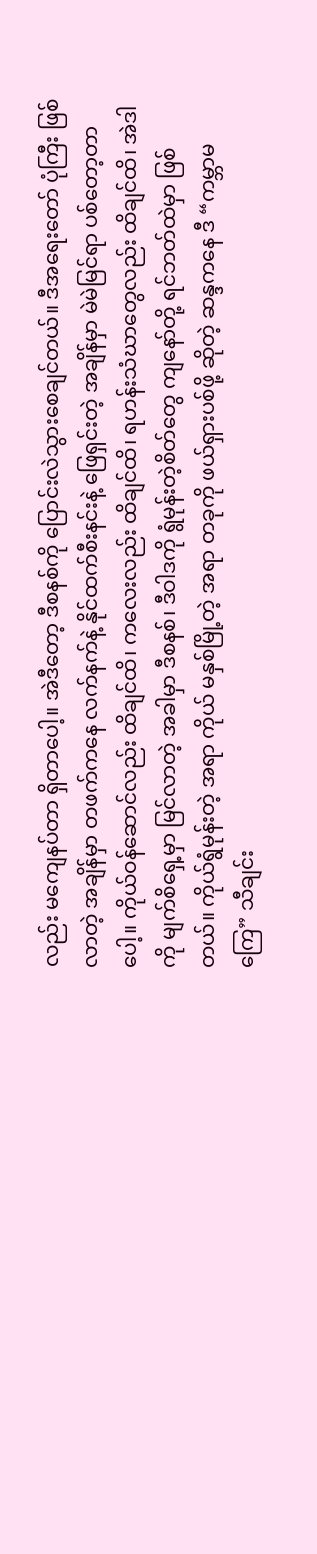လည်း မကျေနပ်တာ ရှိတာပေါ့။ အဲဒီတော့ ဒီစနစ်ကို ပြောင်းလဲသွားစေချင်တယ်။ ဒီအရေးတော် ပုံကြီး ဖြစ်လာတဲ့ အချိန်မှာ တဖက်ကနေ လက်နက်နဲ့ နိုင်ထက်စီးနင်းနဲ့ ဖြေရှင်းတဲ့ အချိန်မှာ မဲမဲမြင်ရာ ပစ်တော့တာပေါ့။ ကိုယ်ဝန်ဆောင်လည်း ထိချင်ထိ၊ ကလေးလည်း ထိချင်ထိ၊ ရဟန်းသံဃာတွေလည်း ထိချင်ထိ၊ အဲဒါကို မျက်စိရှေ့မှာ မြင်လာတဲ့ အခါမှာ ဒီစနစ်၊ ဒီဝါဒကို ရွံမုန်းတဲ့စိတ်တွေ ကျနော်တို့ ရင်ဘတ်ထဲမှာ ဖြစ်တယ်။ ကိုယ်ရွံမုန်းတဲ့ အရာ ကိုယ် မနှစ်မြို့တဲ့ အရာ တခုကို ဖယ်ရှားပစ်ဖို့ ဆိုတဲ့ ဆန္ဒကနေ ဒီ “ကမ္ဘာမကြေ” သီချင်း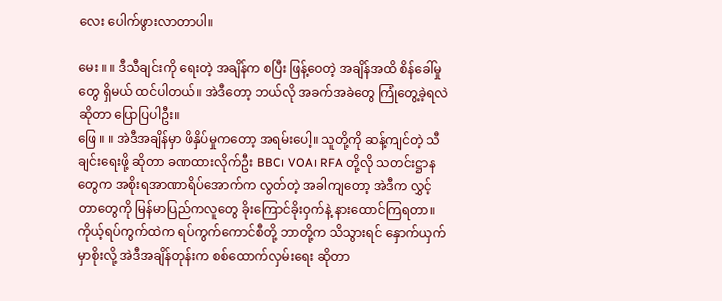လေး ပေါက်ဖွားလာတာပါ။

မေး ။ ။ ဒီသီချင်းကို ရေးတဲ့ အချိန်က စပြီး ဖြန့်ဝေတဲ့ အချိန်အထိ စိန်ခေါ်မှုတွေ ရှိမယ် ထင်ပါတယ်။ အဲဒီတော့ ဘယ်လို အခက်အခဲတွေ ကြုံတွေ့ခဲ့ရလဲဆိုတာ ပြောပြပါဦး။
ဖြေ ။ ။ အဲဒီအချိန်မှာ ဖိနှိပ်မှုကတော့ အရမ်းပေါ့။ သူတို့ကို ဆန့်ကျင်တဲ့ သီချင်းရေးဖို့ ဆိုတာ ခဏထားလိုက်ဦး BBC၊ VOA၊ RFA တို့လို သတင်းဋ္ဌာနတွေက အစိုးရအာဏာရိပ်အောက်က လွတ်တဲ့ အခါကျတော့ အဲဒီက လွှင့်တာတွေကို မြန်မာပြည်ကလူတွေ ခိုးကြောင်ခိုးဝှက်နဲ့ နားထောင်ကြရတာ။ ကိုယ့်ရပ်ကွက်ထဲက ရပ်ကွက်ကောင်စီတို့ ဘာတို့က သိသွားရင် နှောက်ယှက်မှာစိုးလို့ အဲဒီအချိန်တုန်းက စစ်ထောက်လှမ်းရေး ဆိုတာ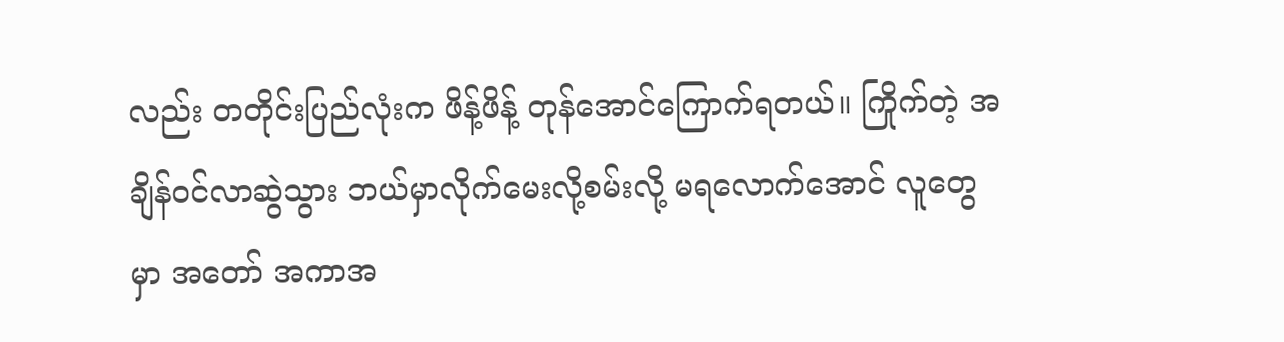လည်း တတိုင်းပြည်လုံးက ဖိန့်ဖိန့် တုန်အောင်ကြောက်ရတယ်။ ကြိုက်တဲ့ အချိန်ဝင်လာဆွဲသွား ဘယ်မှာလိုက်မေးလို့စမ်းလို့ မရလောက်အောင် လူတွေမှာ အတော် အကာအ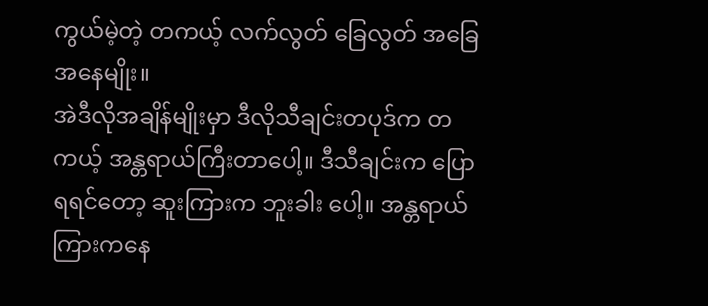ကွယ်မဲ့တဲ့ တကယ့် လက်လွတ် ခြေလွတ် အခြေအနေမျိုး။
အဲဒီလိုအချိန်မျိုးမှာ ဒီလိုသီချင်းတပုဒ်က တကယ့် အန္တရာယ်ကြီးတာပေါ့။ ဒီသီချင်းက ပြောရရင်တော့ ဆူးကြားက ဘူးခါး ပေါ့။ အန္တရာယ်ကြားကနေ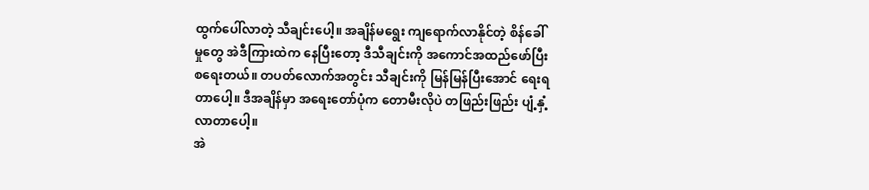ထွက်ပေါ်လာတဲ့ သီချင်းပေါ့။ အချိန်မရွေး ကျရောက်လာနိုင်တဲ့ စိန်ခေါ်မှုတွေ အဲဒီကြားထဲက နေပြီးတော့ ဒီသီချင်းကို အကောင်အထည်ဖော်ပြီး စရေးတယ်။ တပတ်လောက်အတွင်း သီချင်းကို မြန်မြန်ပြီးအောင် ရေးရတာပေါ့။ ဒီအချိန်မှာ အရေးတော်ပုံက တောမီးလိုပဲ တဖြည်းဖြည်း ပျံ့နှံ့လာတာပေါ့။
အဲ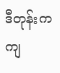ဒီတုန်းက ကျ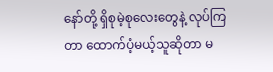နော်တို့ ရှိစုမဲ့စုလေးတွေနဲ့ လုပ်ကြတာ ထောက်ပံ့မယ့်သူဆိုတာ မ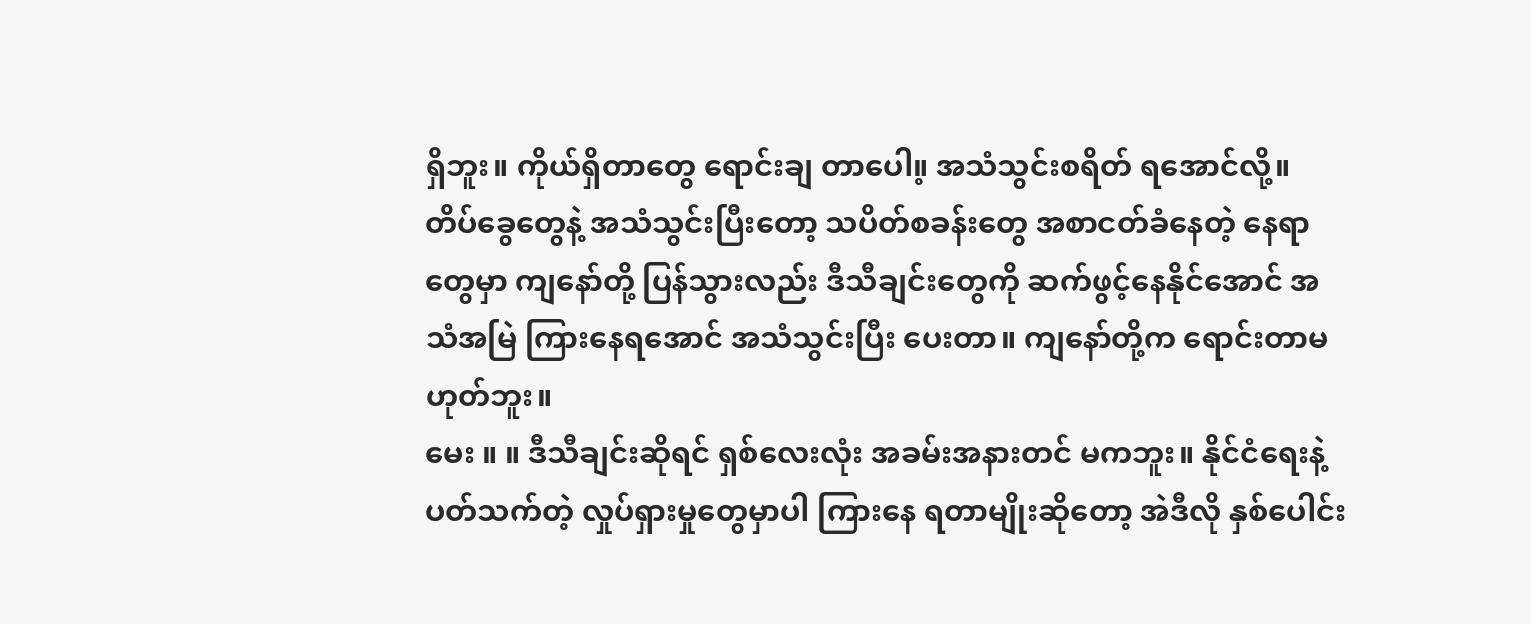ရှိဘူး။ ကိုယ်ရှိတာတွေ ရောင်းချ တာပေါ။့ အသံသွင်းစရိတ် ရအောင်လို့။ တိပ်ခွေတွေနဲ့ အသံသွင်းပြီးတော့ သပိတ်စခန်းတွေ အစာငတ်ခံနေတဲ့ နေရာ တွေမှာ ကျနော်တို့ ပြန်သွားလည်း ဒီသီချင်းတွေကို ဆက်ဖွင့်နေနိုင်အောင် အသံအမြဲ ကြားနေရအောင် အသံသွင်းပြီး ပေးတာ။ ကျနော်တို့က ရောင်းတာမဟုတ်ဘူး။
မေး ။ ။ ဒီသီချင်းဆိုရင် ရှစ်လေးလုံး အခမ်းအနားတင် မကဘူး။ နိုင်ငံရေးနဲ့ ပတ်သက်တဲ့ လှုပ်ရှားမှုတွေမှာပါ ကြားနေ ရတာမျိုးဆိုတော့ အဲဒီလို နှစ်ပေါင်း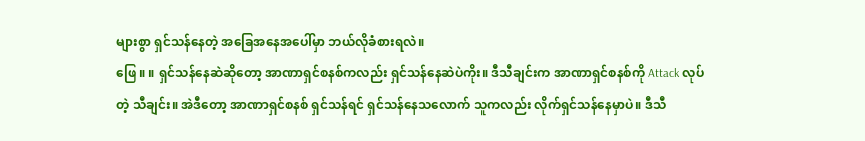များစွာ ရှင်သန်နေတဲ့ အခြေအနေအပေါ်မှာ ဘယ်လိုခံစားရလဲ။
ဖြေ ။ ။ ရှင်သန်နေဆဲဆိုတော့ အာဏာရှင်စနစ်ကလည်း ရှင်သန်နေဆဲပဲကိုး။ ဒီသီချင်းက အာဏာရှင်စနစ်ကို Attack လုပ်တဲ့ သီချင်း။ အဲဒီတော့ အာဏာရှင်စနစ် ရှင်သန်ရင် ရှင်သန်နေသလောက် သူကလည်း လိုက်ရှင်သန်နေမှာပဲ။ ဒီသီ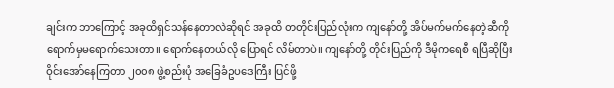ချင်းက ဘာကြောင့် အခုထိရှင်သန်နေတာလဲဆိုရင် အခုထိ တတိုင်းပြည်လုံးက ကျနော်တို့ အိပ်မက်မက်နေတဲ့ဆီကို ရောက်မှမရောက်သေးတာ။ ရောက်နေတယ်လို ပြောရင် လိမ်တာပဲ။ ကျနော်တို့ တိုင်းပြည်ကို ဒီမိုကရေစီ ရပြီဆိုပြီး ဝိုင်းအော်နေကြတာ ၂၀၀၈ ဖွဲ့စည်းပုံ အခြေခံဥပဒေကြီး ပြင်ဖို့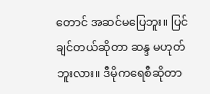တောင် အဆင်မပြေဘူး။ ပြင်ချင်တယ်ဆိုတာ ဆန္ဒ မဟုတ် ဘူးလား။ ဒီမိုကရေစီဆိုတာ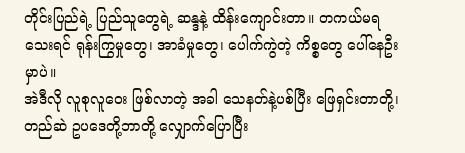တိုင်းပြည်ရဲ့ ပြည်သူတွေရဲ့ ဆန္ဒနဲ့ ထိန်းကျောင်းတာ။ တကယ်မရသေးရင် ရုန်းကြွမှုတွေ၊ အာခံမှုတွေ၊ ပေါက်ကွဲတဲ့ ကိစ္စတွေ ပေါ်နေဦးမှာပဲ။
အဲဒီလို လူစုလူဝေး ဖြစ်လာတဲ့ အခါ သေနတ်နဲ့ပစ်ပြီး ဖြေရှင်းတာတို့၊ တည်ဆဲ ဥပဒေတို့ဘာတို့ လျှောက်ပြောပြီး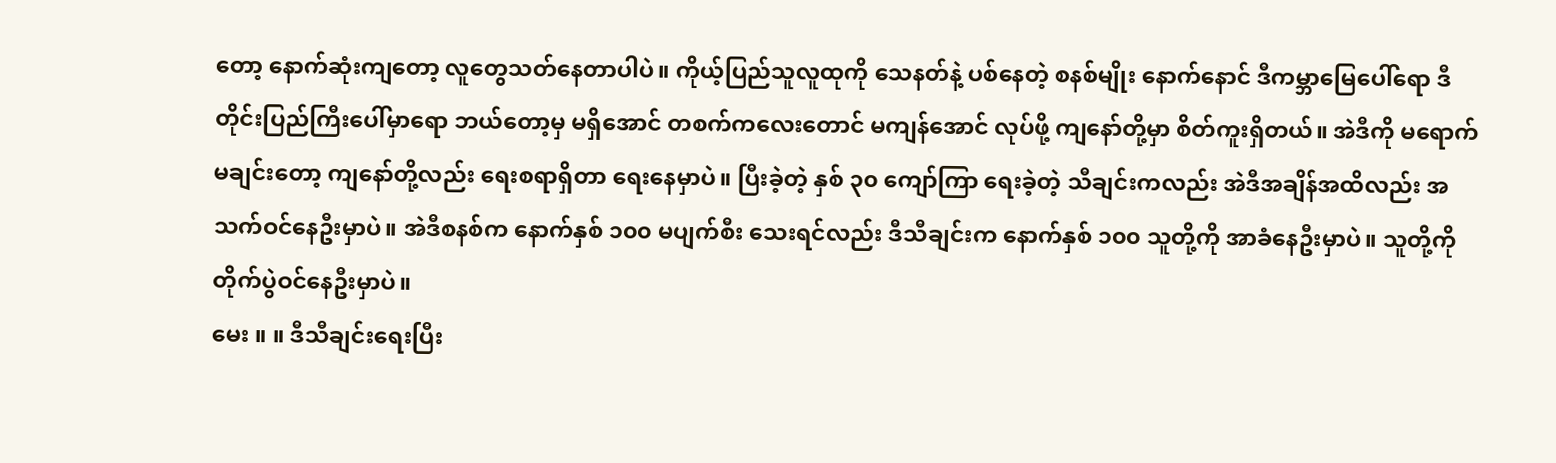တော့ နောက်ဆုံးကျတော့ လူတွေသတ်နေတာပါပဲ။ ကိုယ့်ပြည်သူလူထုကို သေနတ်နဲ့ ပစ်နေတဲ့ စနစ်မျိုး နောက်နောင် ဒီကမ္ဘာမြေပေါ်ရော ဒီတိုင်းပြည်ကြီးပေါ်မှာရော ဘယ်တော့မှ မရှိအောင် တစက်ကလေးတောင် မကျန်အောင် လုပ်ဖို့ ကျနော်တို့မှာ စိတ်ကူးရှိတယ်။ အဲဒီကို မရောက်မချင်းတော့ ကျနော်တို့လည်း ရေးစရာရှိတာ ရေးနေမှာပဲ။ ပြီးခဲ့တဲ့ နှစ် ၃၀ ကျော်ကြာ ရေးခဲ့တဲ့ သီချင်းကလည်း အဲဒီအချိန်အထိလည်း အသက်ဝင်နေဦးမှာပဲ။ အဲဒီစနစ်က နောက်နှစ် ၁၀၀ မပျက်စီး သေးရင်လည်း ဒီသီချင်းက နောက်နှစ် ၁၀၀ သူတို့ကို အာခံနေဦးမှာပဲ။ သူတို့ကို တိုက်ပွဲဝင်နေဦးမှာပဲ။
မေး ။ ။ ဒီသီချင်းရေးပြီး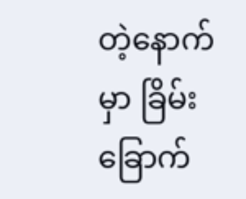တဲ့နောက်မှာ ခြိမ်းခြောက်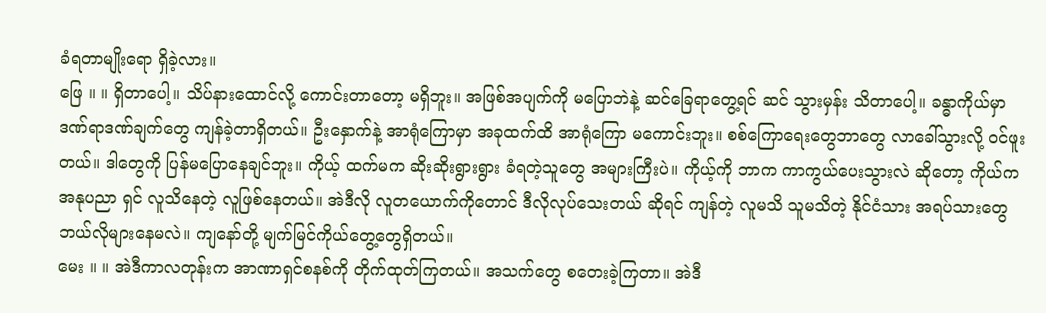ခံရတာမျိုးရော ရှိခဲ့လား။
ဖြေ ။ ။ ရှိတာပေါ့။ သိပ်နားထောင်လို့ ကောင်းတာတော့ မရှိဘူး။ အဖြစ်အပျက်ကို မပြောဘဲနဲ့ ဆင်ခြေရာတွေ့ရင် ဆင် သွားမှန်း သိတာပေါ့။ ခန္ဓာကိုယ်မှာ ဒဏ်ရာဒဏ်ချက်တွေ ကျန်ခဲ့တာရှိတယ်။ ဦးနှောက်နဲ့ အာရုံကြောမှာ အခုထက်ထိ အာရုံကြော မကောင်းဘူး။ စစ်ကြောရေးတွေဘာတွေ လာခေါ်သွားလို့ ဝင်ဖူးတယ်။ ဒါတွေကို ပြန်မပြောနေချင်ဘူး။ ကိုယ့် ထက်မက ဆိုးဆိုးရွားရွား ခံရတဲ့သူတွေ အများကြီးပဲ။ ကိုယ့်ကို ဘာက ကာကွယ်ပေးသွားလဲ ဆိုတော့ ကိုယ်က အနုပညာ ရှင် လူသိနေတဲ့ လူဖြစ်နေတယ်။ အဲဒီလို လူတယောက်ကိုတောင် ဒီလိုလုပ်သေးတယ် ဆိုရင် ကျန်တဲ့ လူမသိ သူမသိတဲ့ နိုင်ငံသား အရပ်သားတွေ ဘယ်လိုများနေမလဲ။ ကျနော်တို့ မျက်မြင်ကိုယ်တွေ့တွေရှိတယ်။
မေး ။ ။ အဲဒီကာလတုန်းက အာဏာရှင်စနစ်ကို တိုက်ထုတ်ကြတယ်။ အသက်တွေ စတေးခဲ့ကြတာ။ အဲဒီ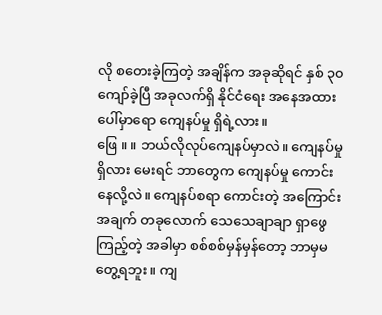လို စတေးခဲ့ကြတဲ့ အချိန်က အခုဆိုရင် နှစ် ၃၀ ကျော်ခဲ့ပြီ အခုလက်ရှိ နိုင်ငံရေး အနေအထားပေါ်မှာရော ကျေနပ်မှု ရှိရဲ့လား။
ဖြေ ။ ။ ဘယ်လိုလုပ်ကျေနပ်မှာလဲ။ ကျေနပ်မှု ရှိလား မေးရင် ဘာတွေက ကျေနပ်မှု ကောင်းနေလို့လဲ။ ကျေနပ်စရာ ကောင်းတဲ့ အကြောင်းအချက် တခုလောက် သေသေချာချာ ရှာဖွေကြည့်တဲ့ အခါမှာ စစ်စစ်မှန်မှန်တော့ ဘာမှမတွေ့ရဘူး။ ကျ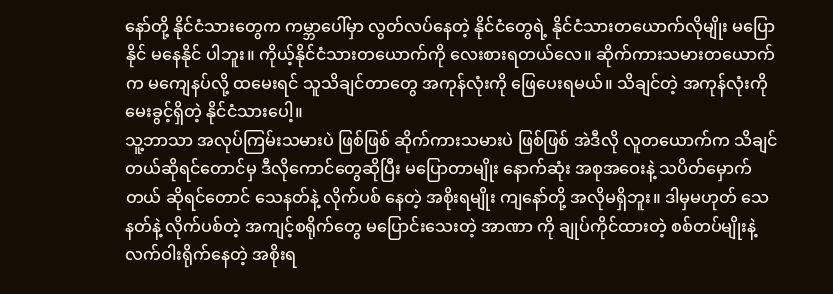နော်တို့ နိုင်ငံသားတွေက ကမ္ဘာပေါ်မှာ လွတ်လပ်နေတဲ့ နိုင်ငံတွေရဲ့ နိုင်ငံသားတယောက်လိုမျိုး မပြောနိုင် မနေနိုင် ပါဘူး။ ကိုယ့်နိုင်ငံသားတယောက်ကို လေးစားရတယ်လေ။ ဆိုက်ကားသမားတယောက်က မကျေနပ်လို့ ထမေးရင် သူသိချင်တာတွေ အကုန်လုံးကို ဖြေပေးရမယ်။ သိချင်တဲ့ အကုန်လုံးကို မေးခွင့်ရှိတဲ့ နိုင်ငံသားပေါ့။
သူ့ဘာသာ အလုပ်ကြမ်းသမားပဲ ဖြစ်ဖြစ် ဆိုက်ကားသမားပဲ ဖြစ်ဖြစ် အဲဒီလို လူတယောက်က သိချင်တယ်ဆိုရင်တောင်မှ ဒီလိုကောင်တွေဆိုပြီး မပြောတာမျိုး နောက်ဆုံး အစုအဝေးနဲ့ သပိတ်မှောက်တယ် ဆိုရင်တောင် သေနတ်နဲ့ လိုက်ပစ် နေတဲ့ အစိုးရမျိုး ကျနော်တို့ အလိုမရှိဘူး။ ဒါမှမဟုတ် သေနတ်နဲ့ လိုက်ပစ်တဲ့ အကျင့်စရိုက်တွေ မပြောင်းသေးတဲ့ အာဏာ ကို ချုပ်ကိုင်ထားတဲ့ စစ်တပ်မျိုးနဲ့ လက်ဝါးရိုက်နေတဲ့ အစိုးရ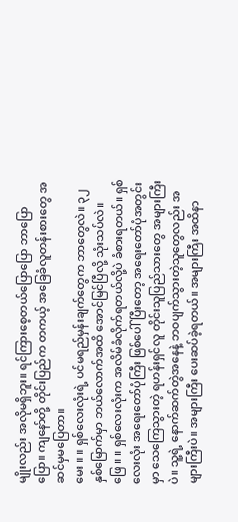မျိုးလည်း အလိုမရှိဘူး။ ရင်ကြားစေ့တယ်ပြောပြော ဘာပြော ပြော။ ကျနော်တို့ တိုင်းပြည်က တကယ့် အခြေခံလူတန်းစားတွေ အဆင်မှမပြေတာ။
မေး ။ ။ ရှစ်လေးလုံးရဲ့ ပင်မရည်မှန်းချက်တွေက ဘာတွေလဲ။ ၃၂ နှစ်မြောက်မှာ ဘယ်လောက်အထိ အောင်မြင်ပြီလို့ သုံးသပ်လဲ။
ဖြေ ။ ။ ရှစ်လေးလုံးက အလိမ်ခံလိုက်ရတယ်လို့ပဲ ခံစားရတယ်။ ရှစ်လေးလုံး အရေးတော်ပုံကြီး ဖြစ်ပေါ်ပြီးတော့ အရေးတော်ပုံအတွင်းမှာ သေကြေသွားတဲ့ ရဟန်းရှင်လူ တိုင်းသူပြည်သားတွေ အများကြီးပဲ။ သူ့ရဲ့ နောက်ဆက်တွဲအနေနဲ့ ဘဝပျက်သွားတဲ့သူတွေလည်း အများကြီးပဲ။ အများကြီး ပေးဆပ်ခဲ့ရတယ်။ အများကြီး အထိနာ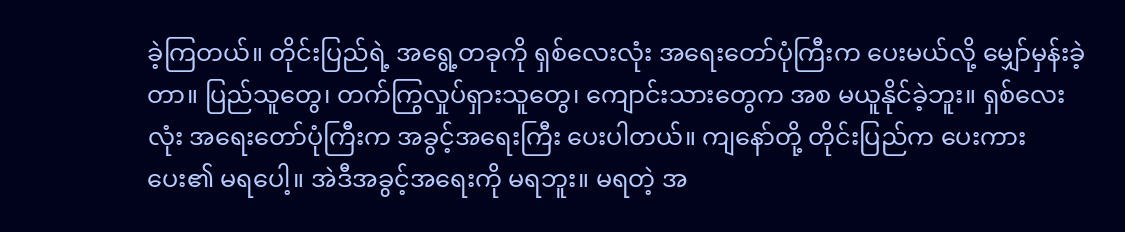ခဲ့ကြတယ်။ တိုင်းပြည်ရဲ့ အရွေ့တခုကို ရှစ်လေးလုံး အရေးတော်ပုံကြီးက ပေးမယ်လို့ မျှော်မှန်းခဲ့တာ။ ပြည်သူတွေ၊ တက်ကြွလှုပ်ရှားသူတွေ၊ ကျောင်းသားတွေက အစ မယူနိုင်ခဲ့ဘူး။ ရှစ်လေးလုံး အရေးတော်ပုံကြီးက အခွင့်အရေးကြီး ပေးပါတယ်။ ကျနော်တို့ တိုင်းပြည်က ပေးကားပေး၏ မရပေါ့။ အဲဒီအခွင့်အရေးကို မရဘူး။ မရတဲ့ အ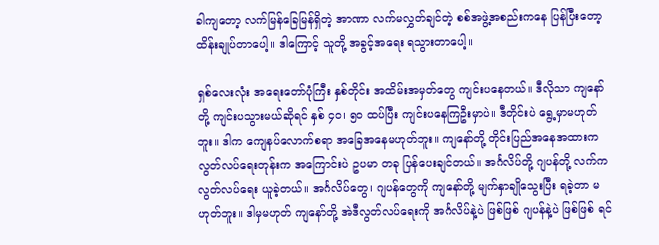ခါကျတော့ လက်မြန်ခြေမြန်ရှိတဲ့ အာဏာ လက်မလွှတ်ချင်တဲ့ စစ်အဖွဲ့အစည်းကနေ ပြန်ပြီးတော့ ထိန်းချုပ်တာပေါ့။ ဒါကြောင့် သူတို့ အခွင့်အရေး ရသွားတာပေါ့။

ရှစ်လေးလုံး အရေးတော်ပုံကြီး နှစ်တိုင်း အထိမ်းအမှတ်တွေ ကျင်းပနေတယ်။ ဒီလိုသာ ကျနော်တို့ ကျင်းပသွားမယ်ဆိုရင် နှစ် ၄၀၊ ၅၀ ထပ်ပြီး ကျင်းပနေကြဦးမှာပဲ။ ဒီတိုင်းပဲ ရွေ့မှာမဟုတ်ဘူး။ ဒါက ကျေနပ်လောက်စရာ အခြေအနေမဟုတ်ဘူး။ ကျနော်တို့ တိုင်းပြည်အနေအထားက လွတ်လပ်ရေးတုန်းက အကြောင်းပဲ ဥပမာ တခု ပြန်ပေးချင်တယ်။ အင်္ဂလိပ်တို့ ဂျပန်တို့ လက်က လွတ်လပ်ရေး ယူခဲ့တယ်။ အင်္ဂလိပ်တွေ၊ ဂျပန်တွေကို ကျနော်တို့ မျက်နှာချိုသွေးပြီး ရခဲ့တာ မဟုတ်ဘူး။ ဒါမှမဟုတ် ကျနော်တို့ အဲဒီလွတ်လပ်ရေးကို အင်္ဂလိပ်နဲ့ပဲ ဖြစ်ဖြစ် ဂျပန်နဲ့ပဲ ဖြစ်ဖြစ် ရင်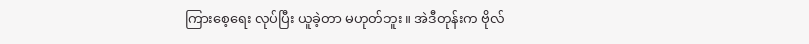ကြားစေ့ရေး လုပ်ပြီး ယူခဲ့တာ မဟုတ်ဘူး။ အဲဒီတုန်းက ဗိုလ်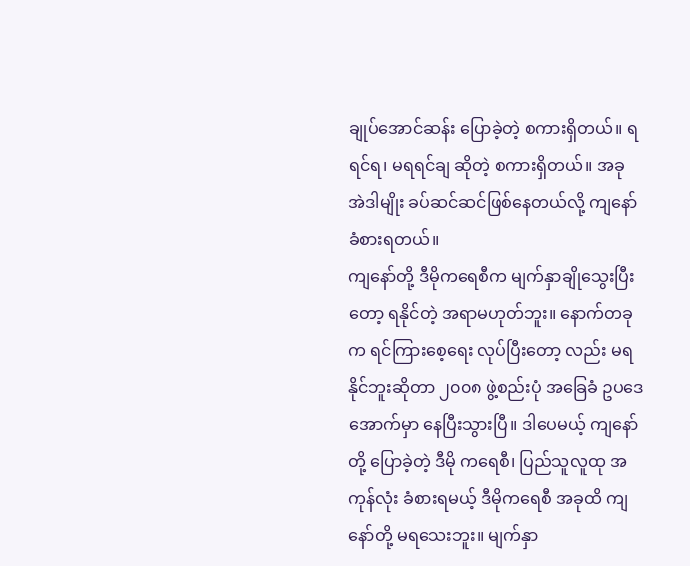ချုပ်အောင်ဆန်း ပြောခဲ့တဲ့ စကားရှိတယ်။ ရရင်ရ၊ မရရင်ချ ဆိုတဲ့ စကားရှိတယ်။ အခု အဲဒါမျိုး ခပ်ဆင်ဆင်ဖြစ်နေတယ်လို့ ကျနော် ခံစားရတယ်။
ကျနော်တို့ ဒီမိုကရေစီက မျက်နှာချိုသွေးပြီးတော့ ရနိုင်တဲ့ အရာမဟုတ်ဘူး။ နောက်တခုက ရင်ကြားစေ့ရေး လုပ်ပြီးတော့ လည်း မရနိုင်ဘူးဆိုတာ ၂၀၀၈ ဖွဲ့စည်းပုံ အခြေခံ ဥပဒေအောက်မှာ နေပြီးသွားပြီ။ ဒါပေမယ့် ကျနော်တို့ ပြောခဲ့တဲ့ ဒီမို ကရေစီ၊ ပြည်သူလူထု အကုန်လုံး ခံစားရမယ့် ဒီမိုကရေစီ အခုထိ ကျနော်တို့ မရသေးဘူး။ မျက်နှာ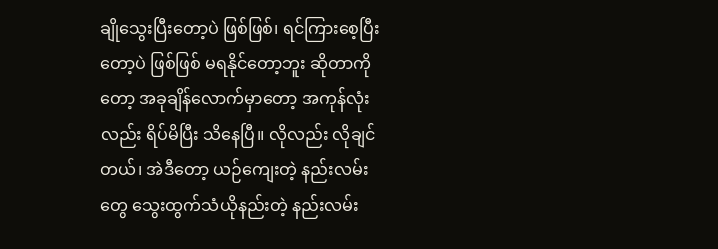ချိုသွေးပြီးတော့ပဲ ဖြစ်ဖြစ်၊ ရင်ကြားစေ့ပြီးတော့ပဲ ဖြစ်ဖြစ် မရနိုင်တော့ဘူး ဆိုတာကိုတော့ အခုချိန်လောက်မှာတော့ အကုန်လုံးလည်း ရိပ်မိပြီး သိနေပြီ။ လိုလည်း လိုချင်တယ်၊ အဲဒီတော့ ယဉ်ကျေးတဲ့ နည်းလမ်းတွေ သွေးထွက်သံယိုနည်းတဲ့ နည်းလမ်း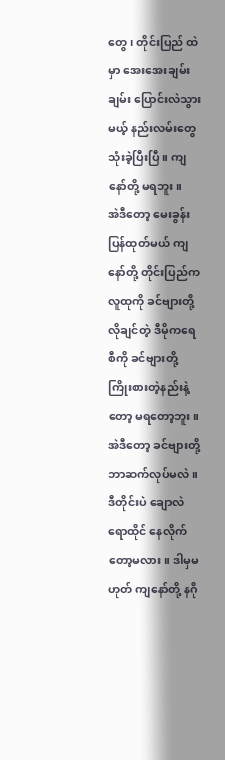တွေ၊ တိုင်းပြည် ထဲမှာ အေးအေးချမ်းချမ်း ပြောင်းလဲသွားမယ့် နည်းလမ်းတွေ သုံးခဲ့ပြီးပြီ။ ကျနော်တို့ မရဘူး။
အဲဒီတော့ မေးခွန်းပြန်ထုတ်မယ် ကျနော်တို့ တိုင်းပြည်က လူထုကို ခင်ဗျားတို့ လိုချင်တဲ့ ဒီမိုကရေစီကို ခင်ဗျားတို့ ကြိုးစားတဲ့နည်းနဲ့တော့ မရတော့ဘူး။ အဲဒီတော့ ခင်ဗျားတို့ ဘာဆက်လုပ်မလဲ။ ဒီတိုင်းပဲ ချောလဲရောထိုင် နေလိုက် တော့မလား။ ဒါမှမဟုတ် ကျနော်တို့ နဂို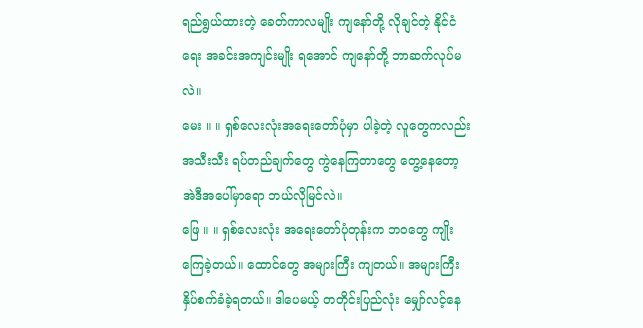ရည်ရွယ်ထားတဲ့ ခေတ်ကာလမျိုး ကျနော်တို့ လိုချင်တဲ့ နိုင်ငံရေး အခင်းအကျင်းမျိုး ရအောင် ကျနော်တို့ ဘာဆက်လုပ်မလဲ။
မေး ။ ။ ရှစ်လေးလုံးအရေးတော်ပုံမှာ ပါခဲ့တဲ့ လူတွေကလည်း အသီးသီး ရပ်တည်ချက်တွေ ကွဲနေကြတာတွေ တွေ့နေတော့ အဲဒီအပေါ်မှာရော ဘယ်လိုမြင်လဲ။
ဖြေ ။ ။ ရှစ်လေးလုံး အရေးတော်ပုံတုန်းက ဘဝတွေ ကျိုးကြေခဲ့တယ်။ ထောင်တွေ အများကြီး ကျတယ်။ အများကြီး နှိပ်စက်ခံခဲ့ရတယ်။ ဒါပေမယ့် တတိုင်းပြည်လုံး မျှော်လင့်နေ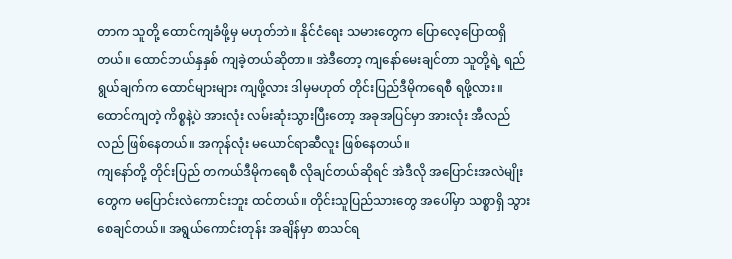တာက သူတို့ ထောင်ကျခံဖို့မှ မဟုတ်ဘဲ။ နိုင်ငံရေး သမားတွေက ပြောလေ့ပြောထရှိတယ်။ ထောင်ဘယ်နှနှစ် ကျခဲ့တယ်ဆိုတာ။ အဲဒီတော့ ကျနော်မေးချင်တာ သူတို့ရဲ့ ရည်ရွယ်ချက်က ထောင်များများ ကျဖို့လား ဒါမှမဟုတ် တိုင်းပြည်ဒီမိုကရေစီ ရဖို့လား။ ထောင်ကျတဲ့ ကိစ္စနဲ့ပဲ အားလုံး လမ်းဆုံးသွားပြီးတော့ အခုအပြင်မှာ အားလုံး အီလည်လည် ဖြစ်နေတယ်။ အကုန်လုံး မယောင်ရာဆီလူး ဖြစ်နေတယ်။
ကျနော်တို့ တိုင်းပြည် တကယ်ဒီမိုကရေစီ လိုချင်တယ်ဆိုရင် အဲဒီလို အပြောင်းအလဲမျိုးတွေက မပြောင်းလဲကောင်းဘူး ထင်တယ်။ တိုင်းသူပြည်သားတွေ အပေါ်မှာ သစ္စာရှိ သွားစေချင်တယ်။ အရွယ်ကောင်းတုန်း အချိန်မှာ စာသင်ရ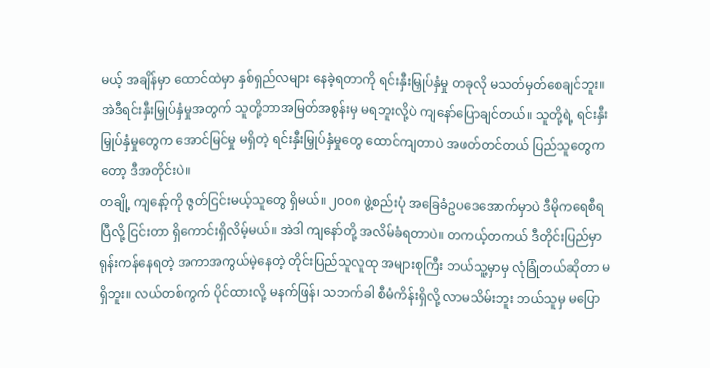မယ့် အချိန်မှာ ထောင်ထဲမှာ နှစ်ရှည်လများ နေခဲ့ရတာကို ရင်းနှီးမြှုပ်နှံမှု တခုလို မသတ်မှတ်စေချင်ဘူး။ အဲဒီရင်းနှီးမြှုပ်နှံမှုအတွက် သူတို့ဘာအမြတ်အစွန်းမှ မရဘူးလို့ပဲ ကျနော်ပြောချင်တယ်။ သူတို့ရဲ့ ရင်းနှီးမြှုပ်နှံမှုတွေက အောင်မြင်မှု မရှိတဲ့ ရင်းနှီးမြှုပ်နှံမှုတွေ ထောင်ကျတာပဲ အဖတ်တင်တယ် ပြည်သူတွေကတော့ ဒီအတိုင်းပဲ။
တချို့ ကျနော့်ကို ဇွတ်ငြင်းမယ့်သူတွေ ရှိမယ်။ ၂၀၀၈ ဖွဲ့စည်းပုံ အခြေခံဥပဒေအောက်မှာပဲ ဒီမိုကရေစီရပြီလို့ ငြင်းတာ ရှိကောင်းရှိလိမ့်မယ်။ အဲဒါ ကျနော်တို့ အလိမ်ခံရတာပဲ။ တကယ့်တကယ် ဒီတိုင်းပြည်မှာ ရုန်းကန်နေရတဲ့ အကာအကွယ်မဲ့နေတဲ့ တိုင်းပြည်သူလူထု အများစုကြီး ဘယ်သူ့မှာမှ လုံခြုံတယ်ဆိုတာ မရှိဘူး။ လယ်တစ်ကွက် ပိုင်ထားလို့ မနက်ဖြန်၊ သဘက်ခါ စီမံကိန်းရှိလို့ လာမသိမ်းဘူး ဘယ်သူမှ မပြော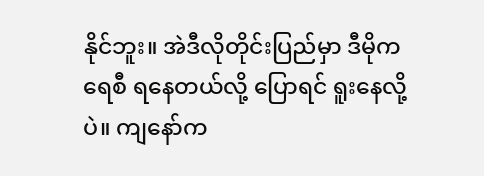နိုင်ဘူး။ အဲဒီလိုတိုင်းပြည်မှာ ဒီမိုကရေစီ ရနေတယ်လို့ ပြောရင် ရူးနေလို့ပဲ။ ကျနော်က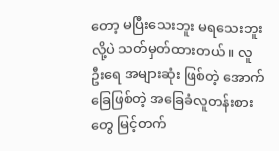တော့ မပြီးသေးဘူး မရသေးဘူးလို့ပဲ သတ်မှတ်ထားတယ်။ လူဦးရေ အများဆုံး ဖြစ်တဲ့ အောက်ခြေဖြစ်တဲ့ အခြေခံလူတန်းစားတွေ မြင့်တက်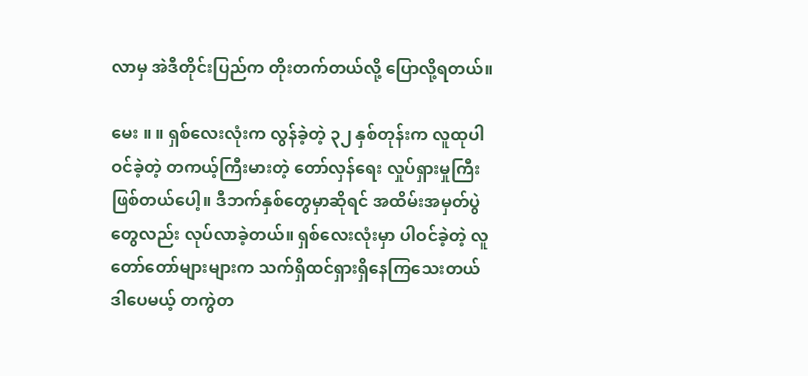လာမှ အဲဒီတိုင်းပြည်က တိုးတက်တယ်လို့ ပြောလို့ရတယ်။

မေး ။ ။ ရှစ်လေးလုံးက လွန်ခဲ့တဲ့ ၃၂ နှစ်တုန်းက လူထုပါဝင်ခဲ့တဲ့ တကယ့်ကြီးမားတဲ့ တော်လှန်ရေး လှုပ်ရှားမှုကြီး ဖြစ်တယ်ပေါ့။ ဒီဘက်နှစ်တွေမှာဆိုရင် အထိမ်းအမှတ်ပွဲတွေလည်း လုပ်လာခဲ့တယ်။ ရှစ်လေးလုံးမှာ ပါဝင်ခဲ့တဲ့ လူတော်တော်များများက သက်ရှိထင်ရှားရှိနေကြသေးတယ် ဒါပေမယ့် တကွဲတ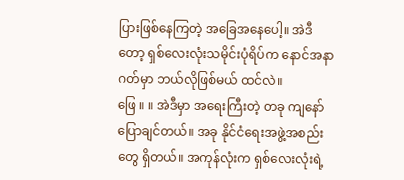ပြားဖြစ်နေကြတဲ့ အခြေအနေပေါ့။ အဲဒီတော့ ရှစ်လေးလုံးသမိုင်းပုံရိပ်က နောင်အနာဂတ်မှာ ဘယ်လိုဖြစ်မယ် ထင်လဲ။
ဖြေ ။ ။ အဲဒီမှာ အရေးကြီးတဲ့ တခု ကျနော်ပြောချင်တယ်။ အခု နိုင်ငံရေးအဖွဲ့အစည်းတွေ ရှိတယ်။ အကုန်လုံးက ရှစ်လေးလုံးရဲ့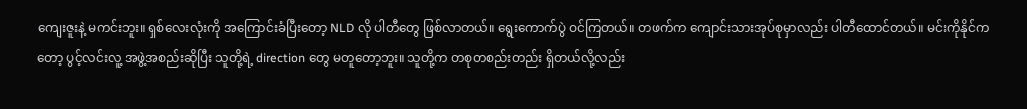ကျေးဇူးနဲ့ မကင်းဘူး။ ရှစ်လေးလုံးကို အကြောင်းခံပြီးတော့ NLD လို ပါတီတွေ ဖြစ်လာတယ်။ ရွေးကောက်ပွဲ ဝင်ကြတယ်။ တဖက်က ကျောင်းသားအုပ်စုမှာလည်း ပါတီထောင်တယ်။ မင်းကိုနိုင်ကတော့ ပွင့်လင်းလူ့ အဖွဲ့အစည်းဆိုပြီး သူတို့ရဲ့ direction တွေ မတူတော့ဘူး။ သူတို့က တစုတစည်းတည်း ရှိတယ်လို့လည်း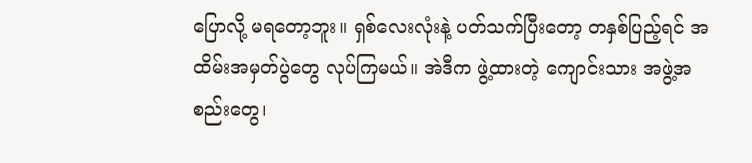ပြောလို့ မရတော့ဘူး။ ရှစ်လေးလုံးနဲ့ ပတ်သက်ပြီးတော့ တနှစ်ပြည့်ရင် အထိမ်းအမှတ်ပွဲတွေ လုပ်ကြမယ်။ အဲဒီက ဖွဲ့ထားတဲ့ ကျောင်းသား အဖွဲ့အစည်းတွေ၊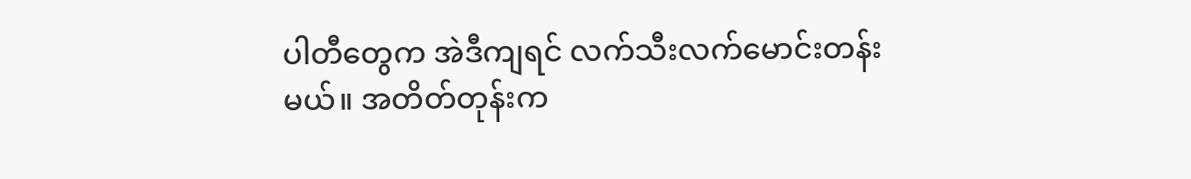ပါတီတွေက အဲဒီကျရင် လက်သီးလက်မောင်းတန်းမယ်။ အတိတ်တုန်းက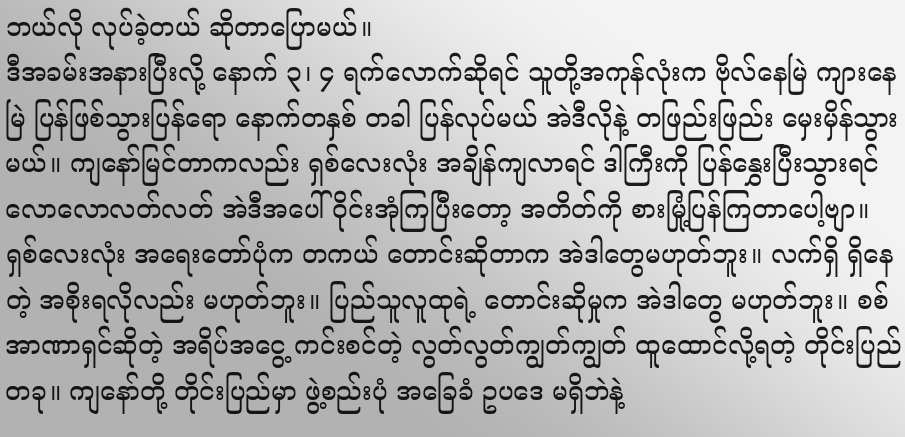ဘယ်လို လုပ်ခဲ့တယ် ဆိုတာပြောမယ်။
ဒီအခမ်းအနားပြီးလို့ နောက် ၃၊ ၄ ရက်လောက်ဆိုရင် သူတို့အကုန်လုံးက ဗိုလ်နေမြဲ ကျားနေမြဲ ပြန်ဖြစ်သွားပြန်ရော နောက်တနှစ် တခါ ပြန်လုပ်မယ် အဲဒီလိုနဲ့ တဖြည်းဖြည်း မှေးမှိန်သွားမယ်။ ကျနော်မြင်တာကလည်း ရှစ်လေးလုံး အချိန်ကျလာရင် ဒါကြီးကို ပြန်နွှေးပြီးသွားရင် လောလောလတ်လတ် အဲဒီအပေါ် ဝိုင်းအုံကြပြီးတော့ အတိတ်ကို စားမြုံ့ပြန်ကြတာပေါ့ဗျာ။ ရှစ်လေးလုံး အရေးတော်ပုံက တကယ် တောင်းဆိုတာက အဲဒါတွေမဟုတ်ဘူး။ လက်ရှိ ရှိနေတဲ့ အစိုးရလိုလည်း မဟုတ်ဘူး။ ပြည်သူလူထုရဲ့ တောင်းဆိုမှုက အဲဒါတွေ မဟုတ်ဘူး။ စစ်အာဏာရှင်ဆိုတဲ့ အရိပ်အငွေ့ ကင်းစင်တဲ့ လွတ်လွတ်ကျွတ်ကျွတ် ထူထောင်လို့ရတဲ့ တိုင်းပြည်တခု။ ကျနော်တို့ တိုင်းပြည်မှာ ဖွဲ့စည်းပုံ အခြေခံ ဥပဒေ မရှိဘဲနဲ့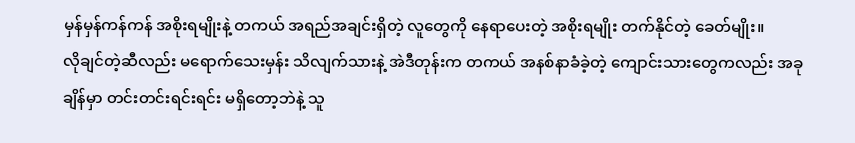မှန်မှန်ကန်ကန် အစိုးရမျိုးနဲ့ တကယ် အရည်အချင်းရှိတဲ့ လူတွေကို နေရာပေးတဲ့ အစိုးရမျိုး တက်နိုင်တဲ့ ခေတ်မျိုး။
လိုချင်တဲ့ဆီလည်း မရောက်သေးမှန်း သိလျက်သားနဲ့ အဲဒီတုန်းက တကယ် အနစ်နာခံခဲ့တဲ့ ကျောင်းသားတွေကလည်း အခုချိန်မှာ တင်းတင်းရင်းရင်း မရှိတော့ဘဲနဲ့ သူ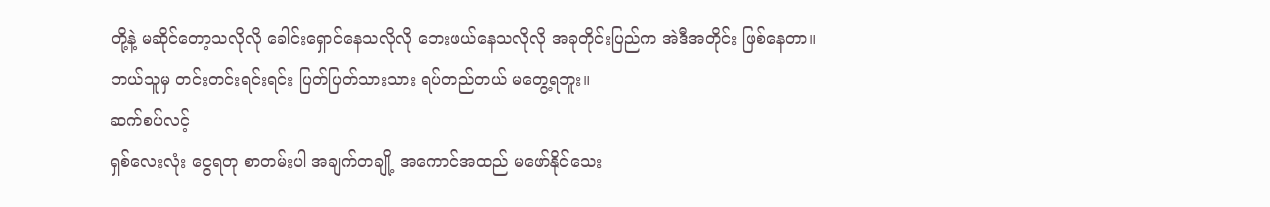တို့နဲ့ မဆိုင်တော့သလိုလို ခေါင်းရှောင်နေသလိုလို ဘေးဖယ်နေသလိုလို အခုတိုင်းပြည်က အဲဒီအတိုင်း ဖြစ်နေတာ။ ဘယ်သူမှ တင်းတင်းရင်းရင်း ပြတ်ပြတ်သားသား ရပ်တည်တယ် မတွေ့ရဘူး။
ဆက်စပ်လင့်
ရှစ်လေးလုံး ငွေရတု စာတမ်းပါ အချက်တချို့ အကောင်အထည် မဖော်နိုင်သေး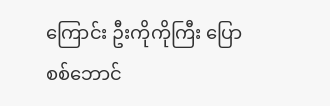ကြောင်း ဦးကိုကိုကြီး ပြော
စစ်ဘောင်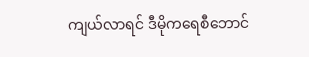ကျယ်လာရင် ဒီမိုကရေစီဘောင်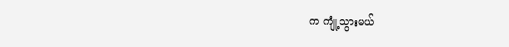က ကျုံ့သွားမယ်